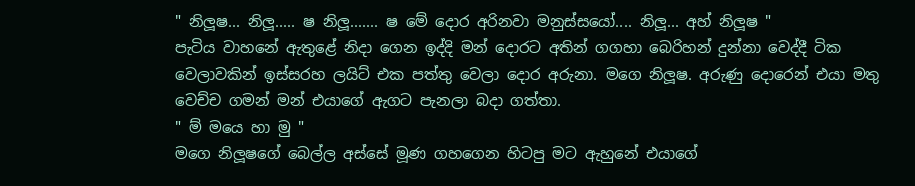" නිලූෂ... නිලූ..... ෂ නිලූ....... ෂ මේ දොර අරිනවා මනුස්සයෝ.... නිලූ... අහ් නිලූෂ "
පැටිය වාහනේ ඇතුළේ නිදා ගෙන ඉද්දි මන් දොරට අතින් ගගහා බෙරිහන් දුන්නා වෙද්දී ටික වෙලාවකින් ඉස්සරහ ලයිට් එක පත්තු වෙලා දොර අරුනා. මගෙ නිලූෂ. අරුණු දොරෙන් එයා මතු වෙච්ච ගමන් මන් එයාගේ ඇගට පැනලා බදා ගත්තා.
" ම් මයෙ හා මු "
මගෙ නිලූෂගේ බෙල්ල අස්සේ මූණ ගහගෙන හිටපු මට ඇහුනේ එයාගේ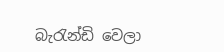බැරැන්ඩි වෙලා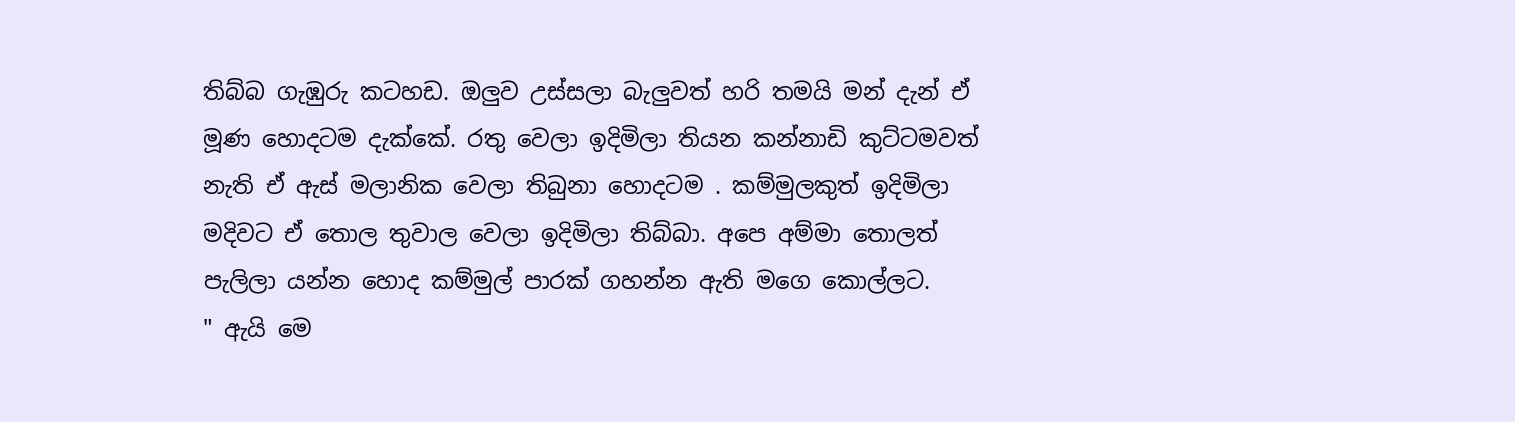තිබ්බ ගැඹුරු කටහඩ. ඔලුව උස්සලා බැලුවත් හරි තමයි මන් දැන් ඒ මූණ හොදටම දැක්කේ. රතු වෙලා ඉදිමිලා තියන කන්නාඩි කුට්ටමවත් නැති ඒ ඇස් මලානික වෙලා තිබුනා හොදටම . කම්මුලකුත් ඉදිමිලා මදිවට ඒ තොල තුවාල වෙලා ඉදිමිලා තිබ්බා. අපෙ අම්මා තොලත් පැලිලා යන්න හොද කම්මුල් පාරක් ගහන්න ඇති මගෙ කොල්ලට.
" ඇයි මෙ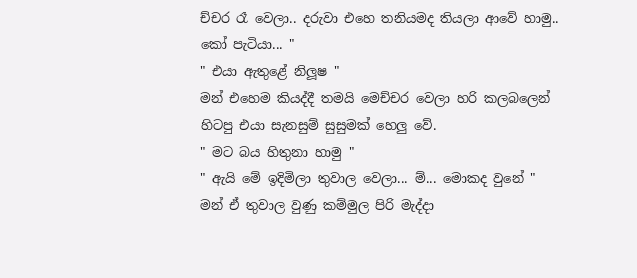ච්චර රෑ වෙලා.. දරුවා එහෙ තනියමද තියලා ආවේ හාමු.. කෝ පැටියා... "
" එයා ඇතුළේ නිලූෂ "
මන් එහෙම කියද්දී තමයි මෙච්චර වෙලා හරි කලබලෙන් හිටපු එයා සැනසුම් සුසුමක් හෙලු වේ.
" මට බය හිතුනා හාමු "
" ඇයි මේ ඉදිමිලා තුවාල වෙලා... ම්... මොකද වුනේ "
මන් ඒ තුවාල වුණු කම්මුල පිරි මැද්දා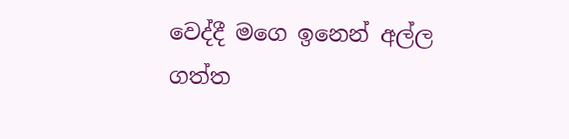වෙද්දී මගෙ ඉනෙන් අල්ල ගත්ත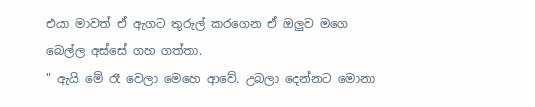එයා මාවත් ඒ ඇගට තුරුල් කරගෙන ඒ ඔලුව මගෙ බෙල්ල අස්සේ ගහ ගත්තා.
" ඇයි මේ රෑ වෙලා මෙහෙ ආවේ. උබලා දෙන්නට මොනා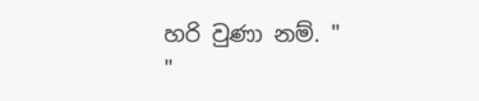හරි වුණා නම්. "
"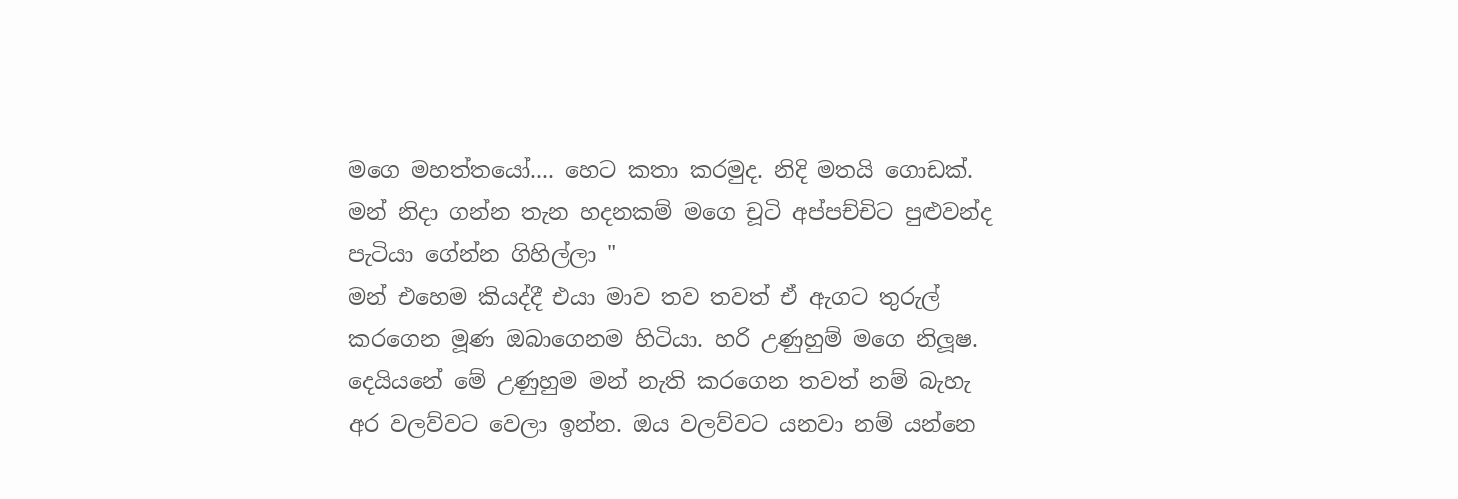මගෙ මහත්තයෝ.... හෙට කතා කරමුද. නිදි මතයි ගොඩක්. මන් නිදා ගන්න තැන හදනකම් මගෙ චූටි අප්පච්චිට පුළුවන්ද පැටියා ගේන්න ගිහිල්ලා "
මන් එහෙම කියද්දී එයා මාව තව තවත් ඒ ඇගට තුරුල් කරගෙන මූණ ඔබාගෙනම හිටියා. හරි උණුහුම් මගෙ නිලූෂ. දෙයියනේ මේ උණුහුම මන් නැති කරගෙන තවත් නම් බැහැ අර වලව්වට වෙලා ඉන්න. ඔය වලව්වට යනවා නම් යන්නෙ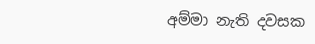අම්මා නැති දවසක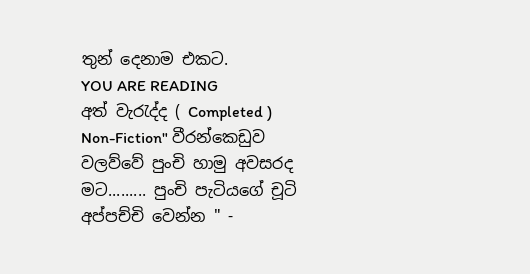තුන් දෙනාම එකට.
YOU ARE READING
අත් වැරැද්ද ( Completed )
Non-Fiction" වීරන්කෙඩුව වලව්වේ පුංචි හාමු අවසරද මට......... පුංචි පැටියගේ චූටි අප්පච්චි වෙන්න " -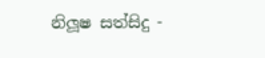නිලූෂ සත්සිදු -